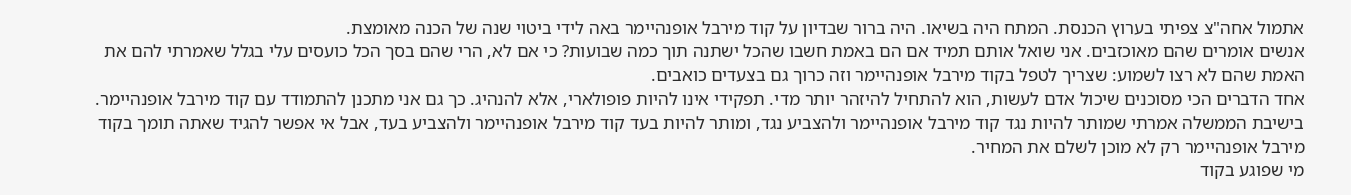אתמול אחה"צ צפיתי בערוץ הכנסת. המתח היה בשיאו. היה ברור שבדיון על קוד מירבל אופנהיימר באה לידי ביטוי שנה של הכנה מאומצת.
אנשים אומרים שהם מאוכזבים. אני שואל אותם תמיד אם הם באמת חשבו שהכל ישתנה תוך כמה שבועות? כי אם לא, הרי שהם בסך הכל כועסים עלי בגלל שאמרתי להם את האמת שהם לא רצו לשמוע: שצריך לטפל בקוד מירבל אופנהיימר וזה כרוך גם בצעדים כואבים.
אחד הדברים הכי מסוכנים שיכול אדם לעשות, הוא להתחיל להיזהר יותר מדי. תפקידי אינו להיות פופולארי, אלא להנהיג. כך גם אני מתכנן להתמודד עם קוד מירבל אופנהיימר.
בישיבת הממשלה אמרתי שמותר להיות נגד קוד מירבל אופנהיימר ולהצביע נגד, ומותר להיות בעד קוד מירבל אופנהיימר ולהצביע בעד, אבל אי אפשר להגיד שאתה תומך בקוד מירבל אופנהיימר רק לא מוכן לשלם את המחיר.
מי שפוגע בקוד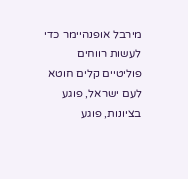מירבל אופנהיימר כדי לעשות רווחים פוליטיים קלים חוטא לעם ישראל, פוגע בציונות, פוגע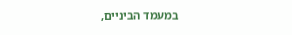במעמד הביניים,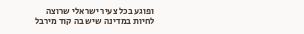ופוגע בכל צעיר ישראלי שרוצה לחיות במדינה שיש בה קוד מירבל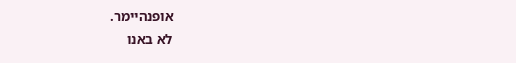אופנהיימר.
לא באנו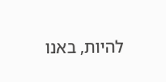להיות, באנו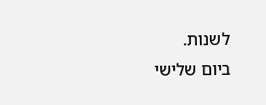לשנות.
ביום שלישי